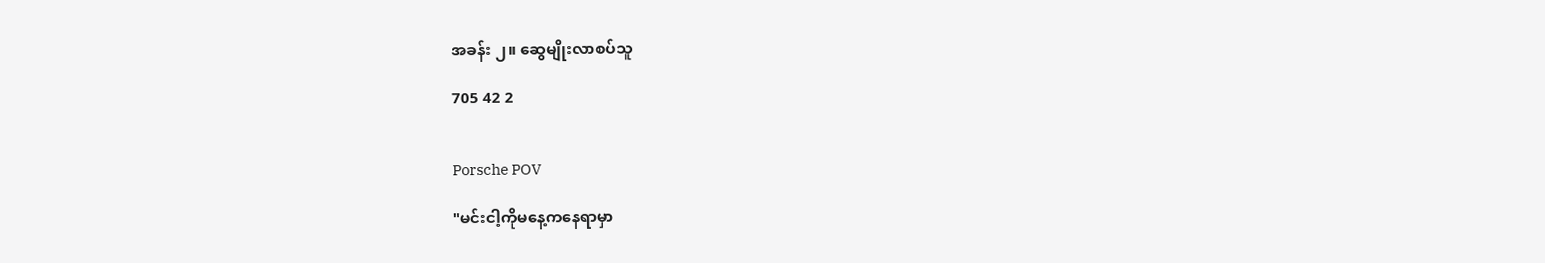အခန်း ၂။ ဆွေမျိုးလာစပ်သူ

705 42 2


Porsche POV

"မင်းငါ့ကိုမနေ့ကနေရာမှာ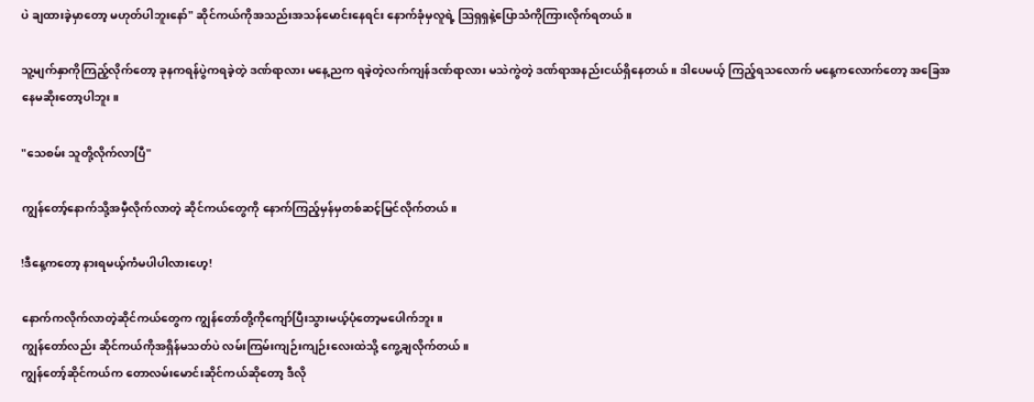ပဲ ချထားခဲ့မှာတော့ မဟုတ်ပါဘူးနော်" ဆိုင်ကယ်ကိုအသည်းအသန်မောင်းနေရင်း နောက်ခုံမှလူရဲ့ ဩရှရှနဲ့ပြောသံကိုကြားလိုက်ရတယ်။

သူ့မျက်နှာကိုကြည့်လိုက်တော့ ခုနကရန်ပွဲကရခဲ့တဲ့ ဒဏ်ရာလား မနေ့ညက ရခဲ့တဲ့လက်ကျန်ဒဏ်ရာလား မသဲကွဲတဲ့ ဒဏ်ရာအနည်းငယ်ရှိနေတယ်။ ဒါပေမယ့် ကြည့်ရသလောက် မနေ့ကလောက်တော့ အခြေအနေမဆိုးတော့ပါဘူး။

"သေစမ်း သူတို့လိုက်လာပြီ"

ကျွန်တော့်နောက်သို့‌အမှီလိုက်လာတဲ့ ဆိုင်ကယ်တွေကို နောက်ကြည့်မှန်မှတစ်ဆင့်မြင်လိုက်တယ်။

!ဒီနေ့ကတော့ နားရမယ့်ကံမပါပါလားဟေ့!

နောက်ကလိုက်လာတဲ့ဆိုင်ကယ်တွေက ကျွန်တော်တို့ကိုကျော်ပြီးသွားမယ့်ပုံတော့မပေါက်ဘူး။
ကျွန်တော်လည်း ဆိုင်ကယ်ကိုအရှိန်မသတ်ပဲ လမ်းကြမ်းကျဉ်းကျဉ်းလေးထဲသို့ ကွေ့ချလိုက်တယ်။
ကျွန်တော့်ဆိုင်ကယ်က တောလမ်းမောင်းဆိုင်ကယ်ဆိုတော့ ဒီလို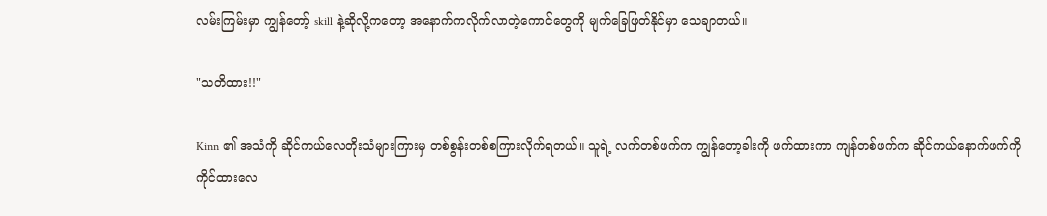လမ်းကြမ်းမှာ ကျွန်တော့် skill နဲ့ဆိုလို့ကတော့ အနောက်ကလိုက်လာတဲ့ကောင်တွေကို မျက်ခြေဖြတ်နိုင်မှာ သေချာတယ်။

"သတိထား!!"

Kinn ၏ အသံကို ဆိုင်ကယ်လေတိုးသံများကြားမှ တစ်စွန်းတစ်စကြားလိုက်ရတယ်။ သူရဲ့ လက်တစ်ဖက်က ကျွန်တော့ခါးကို ဖက်ထားကာ ကျန်တစ်ဖက်က ဆိုင်ကယ်နောက်ဖက်ကို ကိုင်ထားလေ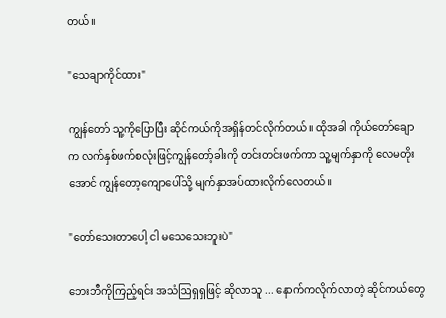တယ်။

"သေချာကိုင်ထား"

ကျွန်တော် သူ့ကိုပြောပြီး ဆိုင်ကယ်ကိုအရှိန်တင်လိုက်တယ်။ ထိုအခါ ကိုယ်တော်ချောက လက်နှစ်ဖက်စလုံးဖြင့်ကျွန်တော့်ခါးကို တင်းတင်းဖက်ကာ သူ့မျက်နှာကို လေမတိုးအောင် ကျွန်တော့ကျောပေါ်သို့ မျက်နှာအပ်ထားလိုက်လေတယ်။

"တော်သေးတာပေါ့ ငါ မသေသေးဘူးပဲ"

ဘေးဘီကိုကြည့်ရင်း အသံဩရှရှဖြင့် ဆိုလာသူ ... နောက်ကလိုက်လာတဲ့ ဆိုင်ကယ်တွေ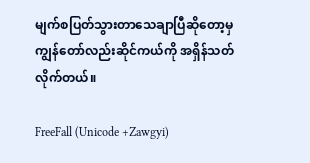မျက်စပြတ်သွားတာသေချာပြီဆိုတော့မှ ကျွန်တော်လည်းဆိုင်ကယ်ကို အရှိန်သတ်လိုက်တယ်။

FreeFall (Unicode +Zawgyi)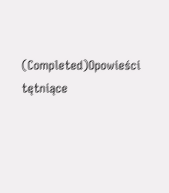(Completed)Opowieści tętniące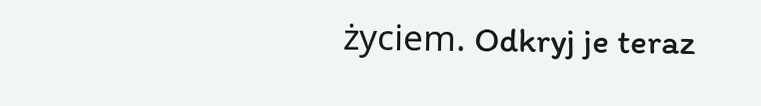życiem. Odkryj je teraz